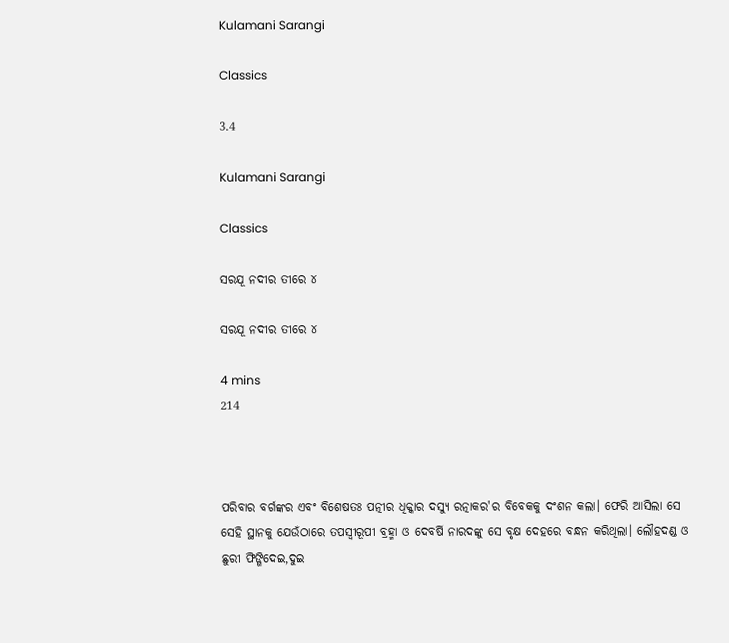Kulamani Sarangi

Classics

3.4

Kulamani Sarangi

Classics

ସରଯୂ ନଦୀର ତୀରେ ୪

ସରଯୂ ନଦୀର ତୀରେ ୪

4 mins
214



ପରିବାର ବର୍ଗଙ୍କର ଏବଂ ବିଶେଷତଃ ପତ୍ନୀର ଧିକ୍କାର ଦସ୍ୟୁ ରତ୍ନାକର'ର ବିବେକକୁ ଦଂଶନ କଲା। ଫେରି ଆସିଲା ସେ ସେହି ସ୍ଥାନକୁ ଯେଉଁଠାରେ ତପସ୍ୱୀରୂପୀ ବ୍ରହ୍ମା ଓ ଦେବର୍ଷି ନାରଦଙ୍କୁ ସେ ବୃକ୍ଷ ଦେହରେ ବନ୍ଧନ କରିଥିଲା। ଲୌହଦଣ୍ଡ ଓ ଛୁରୀ ଫିଙ୍ଗିଦେଇ,ଦୁଇ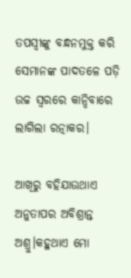ତପସ୍ୱୀଙ୍କୁ ବନ୍ଧନମୁକ୍ତ କରି ସେମାନଙ୍କ ପାଦତଳେ ପଡ଼ି ଉଚ୍ଚ ସ୍ବରରେ କାନ୍ଦିବାରେ ଲାଗିଲା ରତ୍ନାକର।

ଆଖିରୁ ବହିଯାଉଥାଏ ଅନୁତାପର ଅବିଶ୍ରାନ୍ତ ଅଶ୍ରୁ।କହୁଥାଏ ମୋ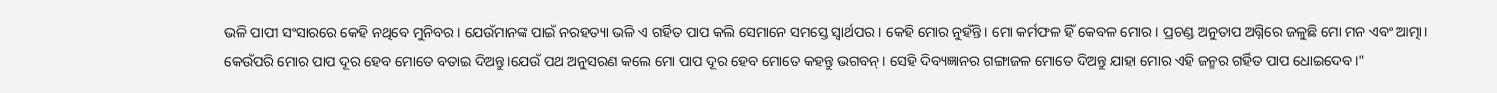ଭଳି ପାପୀ ସଂସାରରେ କେହି ନଥିବେ ମୁନିବର। ଯେଉଁମାନଙ୍କ ପାଇଁ ନରହତ୍ୟା ଭଳି ଏ ଗର୍ହିତ ପାପ କଲି ସେମାନେ ସମସ୍ତେ ସ୍ୱାର୍ଥପର। କେହି ମୋର ନୁହଁନ୍ତି। ମୋ କର୍ମଫଳ ହିଁ କେବଳ ମୋର। ପ୍ରଚଣ୍ଡ ଅନୁତାପ ଅଗ୍ନିରେ ଜଳୁଛି ମୋ ମନ ଏବଂ ଆତ୍ମା। କେଉଁପରି ମୋର ପାପ ଦୂର ହେବ ମୋତେ ବତାଇ ଦିଅନ୍ତୁ।ଯେଉଁ ପଥ ଅନୁସରଣ କଲେ ମୋ ପାପ ଦୂର ହେବ ମୋତେ କହନ୍ତୁ ଭଗବନ୍। ସେହି ଦିବ୍ୟଜ୍ଞାନର ଗଙ୍ଗାଜଳ ମୋତେ ଦିଅନ୍ତୁ ଯାହା ମୋର ଏହି ଜନ୍ମର ଗର୍ହିତ ପାପ ଧୋଇଦେବ।"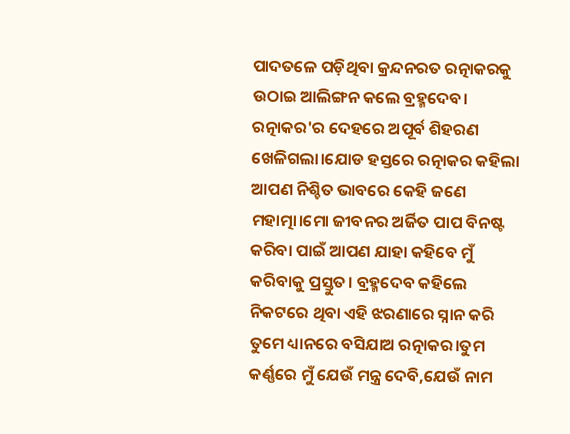ପାଦତଳେ ପଡ଼ିଥିବା କ୍ରନ୍ଦନରତ ରତ୍ନାକରକୁ ଉଠାଇ ଆଲିଙ୍ଗନ କଲେ ବ୍ରହ୍ମଦେବ। ରତ୍ନାକର'ର ଦେହରେ ଅପୂର୍ବ ଶିହରଣ ଖେଳିଗଲା।ଯୋଡ ହସ୍ତରେ ରତ୍ନାକର କହିଲା ଆପଣ ନିଶ୍ଚିତ ଭାବରେ କେହି ଜଣେ ମହାତ୍ମା।ମୋ ଜୀବନର ଅର୍ଜିତ ପାପ ବିନଷ୍ଟ କରିବା ପାଇଁ ଆପଣ ଯାହା କହିବେ ମୁଁ କରିବାକୁ ପ୍ରସ୍ତୁତ। ବ୍ରହ୍ମଦେବ କହିଲେ ନିକଟରେ ଥିବା ଏହି ଝରଣାରେ ସ୍ନାନ କରି ତୁମେ ଧ୍ୟାନରେ ବସିଯାଅ ରତ୍ନାକର।ତୁମ କର୍ଣ୍ଣରେ ମୁଁ ଯେଉଁ ମନ୍ତ୍ର ଦେବି,ଯେଉଁ ନାମ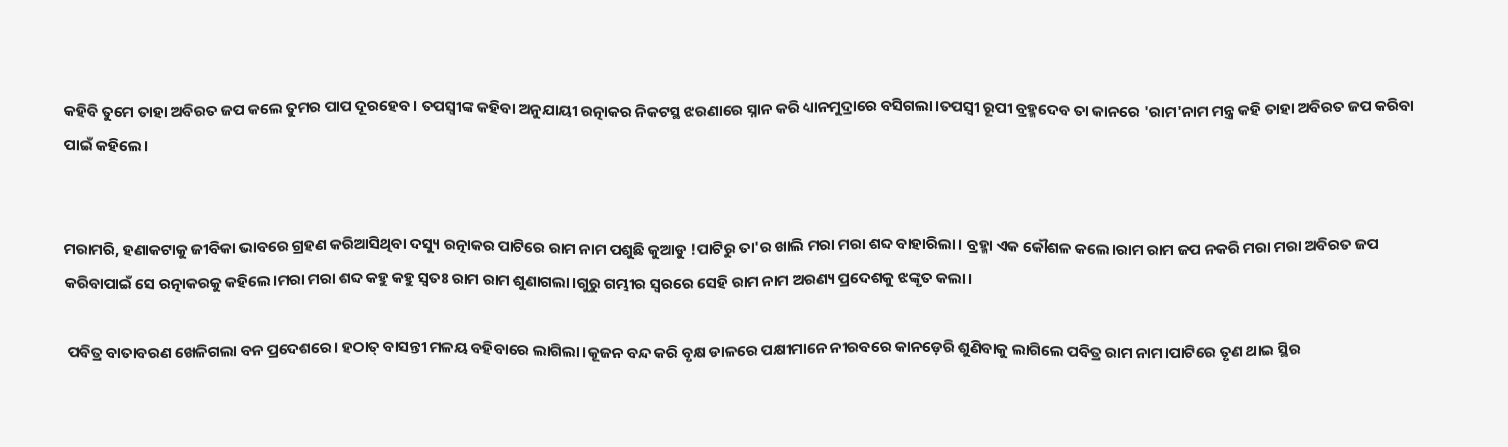କହିବି ତୁମେ ତାହା ଅବିରତ ଜପ କଲେ ତୁମର ପାପ ଦୂରହେବ। ତପସ୍ବୀଙ୍କ କହିବା ଅନୁଯାୟୀ ରତ୍ନାକର ନିକଟସ୍ଥ ଝରଣାରେ ସ୍ନାନ କରି ଧ୍ୟାନମୁଦ୍ରାରେ ବସିଗଲା।ତପସ୍ୱୀ ରୂପୀ ବ୍ରହ୍ମଦେବ ତା କାନରେ 'ରାମ'ନାମ ମନ୍ତ୍ର କହି ତାହା ଅବିରତ ଜପ କରିବା ପାଇଁ କହିଲେ।


ମରାମରି, ହଣାକଟାକୁ ଜୀବିକା ଭାବରେ ଗ୍ରହଣ କରିଆସିଥିବା ଦସ୍ୟୁ ରତ୍ନାକର ପାଟିରେ ରାମ ନାମ ପଶୁଛି କୁଆଡୁ !ପାଟିରୁ ତା'ର ଖାଲି ମରା ମରା ଶବ୍ଦ ବାହାରିଲା। ବ୍ରହ୍ମା ଏକ କୌଶଳ କଲେ।ରାମ ରାମ ଜପ ନକରି ମରା ମରା ଅବିରତ ଜପ କରିବାପାଇଁ ସେ ରତ୍ନାକରକୁ କହିଲେ।ମରା ମରା ଶବ୍ଦ କହୁ କହୁ ସ୍ବତଃ ରାମ ରାମ ଶୁଣାଗଲା।ଗୁରୁ ଗମ୍ଭୀର ସ୍ବରରେ ସେହି ରାମ ନାମ ଅରଣ୍ୟ ପ୍ରଦେଶକୁ ଝଙ୍କୃତ କଲା।

 ପବିତ୍ର ବାତାବରଣ ଖେଳିଗଲା ବନ ପ୍ରଦେଶରେ। ହଠାତ୍ ବାସନ୍ତୀ ମଳୟ ବହିବାରେ ଲାଗିଲା।କୂଜନ ବନ୍ଦ କରି ବୃକ୍ଷ ଡାଳରେ ପକ୍ଷୀମାନେ ନୀରବରେ କାନଡ଼େରି ଶୁଣିବାକୁ ଲାଗିଲେ ପବିତ୍ର ରାମ ନାମ।ପାଟିରେ ତୃଣ ଥାଇ ସ୍ଥିର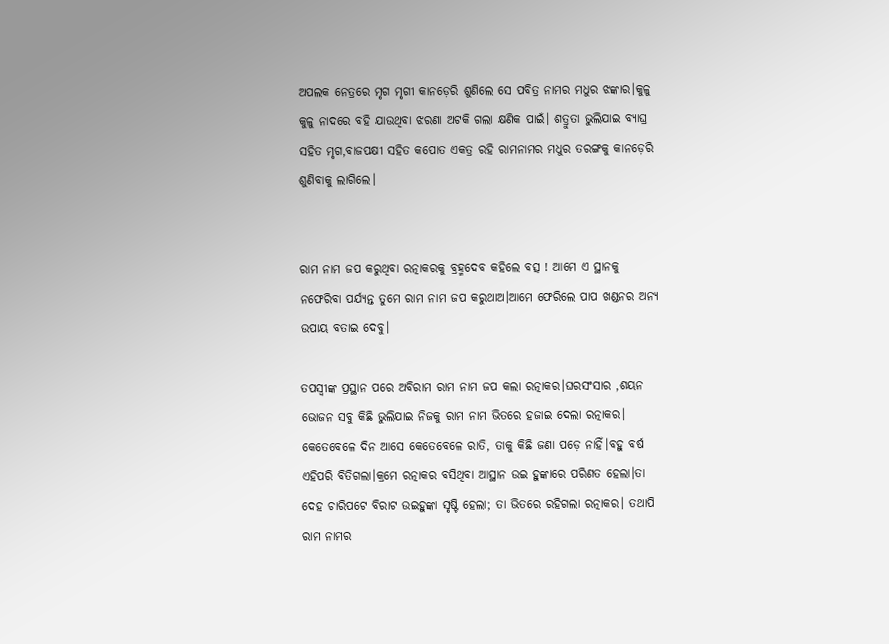ଅପଲକ ନେତ୍ରରେ ମୃଗ ମୃଗୀ କାନଡ଼େରି ଶୁଣିଲେ ସେ ପବିତ୍ର ନାମର ମଧୁର ଝଙ୍କାର।କୁଳୁ କୁଳୁ ନାଦରେ ବହି ଯାଉଥିବା ଝରଣା ଅଟକି ଗଲା କ୍ଷଣିକ ପାଇଁ। ଶତ୍ରୁତା ଭୁଲିଯାଇ ବ୍ୟାଘ୍ର ସହିତ ମୃଗ,ବାଜପକ୍ଷୀ ସହିତ କପୋତ ଏକତ୍ର ରହି ରାମନାମର ମଧୁର ତରଙ୍ଗକୁ କାନଡ଼େରି ଶୁଣିବାକୁ ଲାଗିଲେ।


ରାମ ନାମ ଜପ କରୁଥିବା ରତ୍ନାକରକୁ ବ୍ରହ୍ମଦେବ କହିଲେ ବତ୍ସ ! ଆମେ ଏ ସ୍ଥାନକୁ ନଫେରିବା ପର୍ଯ୍ୟନ୍ତ ତୁମେ ରାମ ନାମ ଜପ କରୁଥାଅ।ଆମେ ଫେରିଲେ ପାପ ଖଣ୍ଡନର ଅନ୍ୟ ଉପାୟ ବତାଇ ଦେବୁ।

ତପସ୍ବୀଙ୍କ ପ୍ରସ୍ଥାନ ପରେ ଅବିରାମ ରାମ ନାମ ଜପ କଲା ରତ୍ନାକର।ଘରସଂସାର ,ଶୟନ ଭୋଜନ ସବୁ କିଛି ଭୁଲିଯାଇ ନିଜକୁ ରାମ ନାମ ଭିତରେ ହଜାଇ ଦେଲା ରତ୍ନାକର। କେତେବେଳେ ଦିନ ଆସେ କେତେବେଳେ ରାତି, ତାକୁ କିଛି ଜଣା ପଡ଼େ ନାହିଁ।ବହୁ ବର୍ଷ ଏହିପରି ବିତିଗଲା।କ୍ରମେ ରତ୍ନାକର ବସିଥିବା ଆସ୍ଥାନ ଉଇ ହୁଙ୍କାରେ ପରିଣତ ହେଲା।ତା ଦେହ ଚାରିପଟେ ବିରାଟ ଉଇହୁଙ୍କା ସୃଷ୍ଟି ହେଲା; ତା ଭିତରେ ରହିଗଲା ରତ୍ନାକର। ତଥାପି ରାମ ନାମର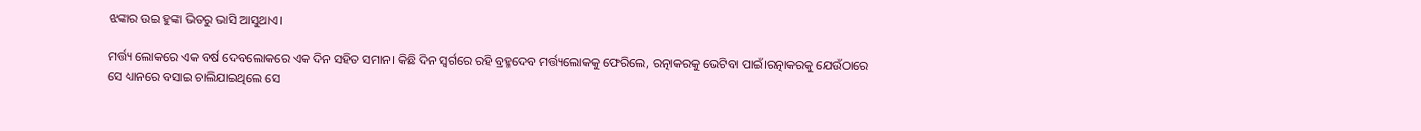ଝଙ୍କାର ଉଇ ହୁଙ୍କା ଭିତରୁ ଭାସି ଆସୁଥାଏ।

ମର୍ତ୍ତ୍ୟ ଲୋକରେ ଏକ ବର୍ଷ ଦେବଲୋକରେ ଏକ ଦିନ ସହିତ ସମାନ। କିଛି ଦିନ ସ୍ବର୍ଗରେ ରହି ବ୍ରହ୍ମଦେବ ମର୍ତ୍ତ୍ୟଲୋକକୁ ଫେରିଲେ, ରତ୍ନାକରକୁ ଭେଟିବା ପାଇଁ।ରତ୍ନାକରକୁ ଯେଉଁଠାରେ ସେ ଧ୍ୟାନରେ ବସାଇ ଚାଲିଯାଇଥିଲେ ସେ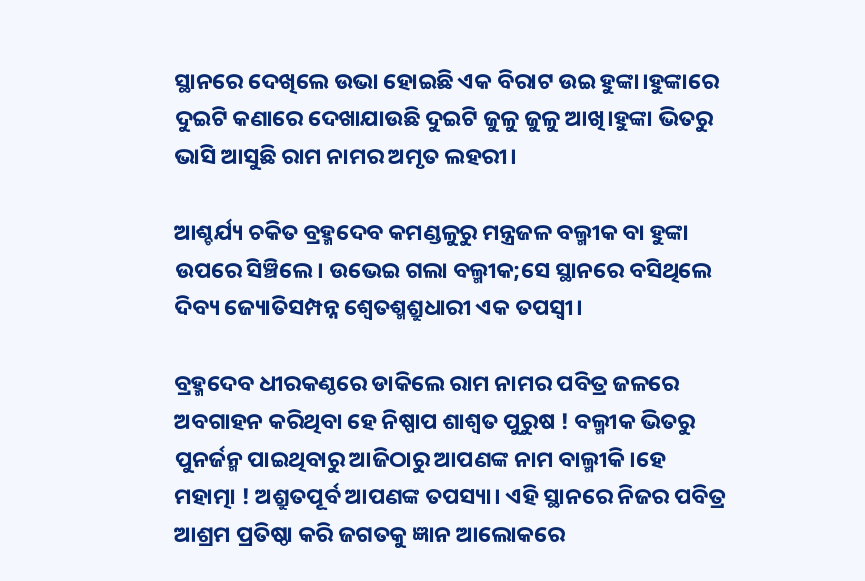ସ୍ଥାନରେ ଦେଖିଲେ ଉଭା ହୋଇଛି ଏକ ବିରାଟ ଉଇ ହୁଙ୍କା।ହୁଙ୍କାରେ ଦୁଇଟି କଣାରେ ଦେଖାଯାଉଛି ଦୁଇଟି ଜୁଳୁ ଜୁଳୁ ଆଖି।ହୁଙ୍କା ଭିତରୁ ଭାସି ଆସୁଛି ରାମ ନାମର ଅମୃତ ଲହରୀ।

ଆଶ୍ଚର୍ଯ୍ୟ ଚକିତ ବ୍ରହ୍ମଦେବ କମଣ୍ଡଳୁରୁ ମନ୍ତ୍ରଜଳ ବଲ୍ମୀକ ବା ହୁଙ୍କା ଉପରେ ସିଞ୍ଚିଲେ। ଉଭେଇ ଗଲା ବଲ୍ମୀକ;ସେ ସ୍ଥାନରେ ବସିଥିଲେ ଦିବ୍ୟ ଜ୍ୟୋତିସମ୍ପନ୍ନ ଶ୍ବେତଶ୍ମଶ୍ରୁଧାରୀ ଏକ ତପସ୍ବୀ।

ବ୍ରହ୍ମଦେବ ଧୀରକଣ୍ଠରେ ଡାକିଲେ ରାମ ନାମର ପବିତ୍ର ଜଳରେ ଅବଗାହନ କରିଥିବା ହେ ନିଷ୍ପାପ ଶାଶ୍ଵତ ପୁରୁଷ ! ବଲ୍ମୀକ ଭିତରୁ ପୁନର୍ଜନ୍ମ ପାଇଥିବାରୁ ଆଜିଠାରୁ ଆପଣଙ୍କ ନାମ ବାଲ୍ମୀକି।ହେ ମହାତ୍ମା ! ଅଶ୍ରୁତପୂର୍ବ ଆପଣଙ୍କ ତପସ୍ୟା। ଏହି ସ୍ଥାନରେ ନିଜର ପବିତ୍ର ଆଶ୍ରମ ପ୍ରତିଷ୍ଠା କରି ଜଗତକୁ ଜ୍ଞାନ ଆଲୋକରେ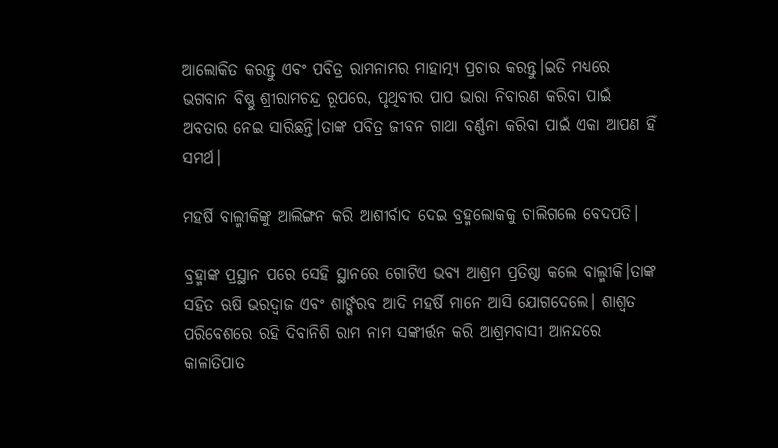ଆଲୋକିତ କରନ୍ତୁ ଏବଂ ପବିତ୍ର ରାମନାମର ମାହାତ୍ମ୍ୟ ପ୍ରଚାର କରନ୍ତୁ।ଇତି ମଧ୍ୟରେ ଭଗବାନ ବିଷ୍ଣୁ ଶ୍ରୀରାମଚନ୍ଦ୍ର ରୂପରେ, ପୃଥିବୀର ପାପ ଭାରା ନିବାରଣ କରିବା ପାଇଁ ଅବତାର ନେଇ ସାରିଛନ୍ତି।ତାଙ୍କ ପବିତ୍ର ଜୀବନ ଗାଥା ବର୍ଣ୍ଣନା କରିବା ପାଇଁ ଏକା ଆପଣ ହିଁ ସମର୍ଥ।

ମହର୍ଷି ବାଲ୍ମୀକିଙ୍କୁ ଆଲିଙ୍ଗନ କରି ଆଶୀର୍ବାଦ ଦେଇ ବ୍ରହ୍ମଲୋକକୁ ଚାଲିଗଲେ ବେଦପତି।

ବ୍ରହ୍ମାଙ୍କ ପ୍ରସ୍ଥାନ ପରେ ସେହି ସ୍ଥାନରେ ଗୋଟିଏ ଭବ୍ୟ ଆଶ୍ରମ ପ୍ରତିଷ୍ଠା କଲେ ବାଲ୍ମୀକି।ତାଙ୍କ ସହିତ ଋଷି ଭରଦ୍ୱାଜ ଏବଂ ଶାର୍ଙ୍ଗରବ ଆଦି ମହର୍ଷି ମାନେ ଆସି ଯୋଗଦେଲେ। ଶାଶ୍ଵତ ପରିବେଶରେ ରହି ଦିବାନିଶି ରାମ ନାମ ସଙ୍କୀର୍ତ୍ତନ କରି ଆଶ୍ରମବାସୀ ଆନନ୍ଦରେ କାଳାତିପାତ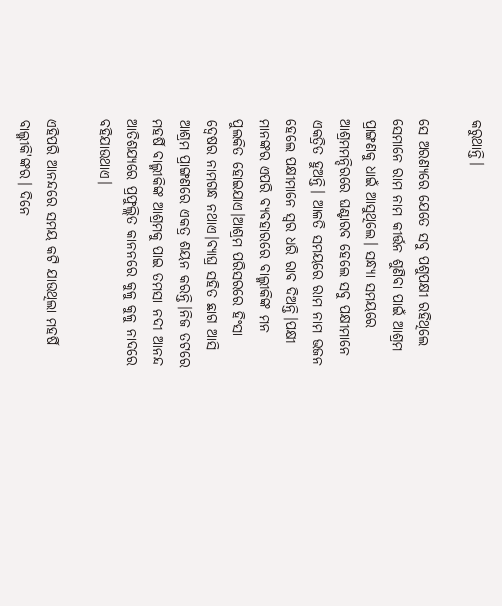କରୁଥାନ୍ତି।

ସେ ଅରଣ୍ୟରେ ଯେତେ ସବୁ ପଶୁପକ୍ଷୀ ରହିଥିଲେ ସେମାନେ ରାମ ନାମ କୀର୍ତ୍ତନ ଶୁଣିବା ପାଇଁ ଆଶ୍ରମ ପ୍ରାଙ୍ଗଣକୁ ଧାଇଁ ଆସୁଥିଲେ। ସନ୍ଧ୍ୟା ସମୟରେ ଆଶ୍ରମମନ୍ଦିରରେ ଘଣ୍ଟାରବ ହେଲେ ସବୁ ପକ୍ଷୀମାନେ ଏକତ୍ରିତ ହୁଅନ୍ତି। ଆଳତି ସମୟରେ ରାମ ନାମ ଭଜନ ହେଲେ ପକ୍ଷୀମାନେ ସ୍ବର ଧରି ରାବ ଦିଅନ୍ତି।ପକ୍ଷୀ ମାନଙ୍କର ଏପରି ବ୍ୟବହାରରେ ବାଲ୍ମୀକିଙ୍କ ମନ ପୁଲକିତ ହୋଇଯାଏ।ଆଶ୍ରମ ପରିସରରେ ହିଂସା ଦ୍ୱେଷର ନାମଗନ୍ଧ ନଥାଏ।ବ୍ୟାଘ୍ର ସହିତ ଛାଗ ଆସି ଆଶ୍ରମ ପ୍ରାଙ୍ଗଣରେ ଏକତ୍ର ଶୟନ କରନ୍ତି।ନିଜ ତଟରେ ମହର୍ଷି ବାଲ୍ମୀକିଙ୍କ ଆଶ୍ରମକୁ ପାଇ ତମସା ନଦୀ ଆନନ୍ଦ ଆତିଶଯ୍ୟରେ ପ୍ରଫୁଲ୍ଲିତ କାନନରେ କୁଳୁ କୁଳୁ ନାଦରେ ବହିଯାଉଥାଏ।

ଏହିପରି ଆନନ୍ଦରେ ସମୟ କଟି ଯାଉଥିଲା ମହର୍ଷି ବାଲ୍ମୀକି'ଙ୍କର। ଦିନେ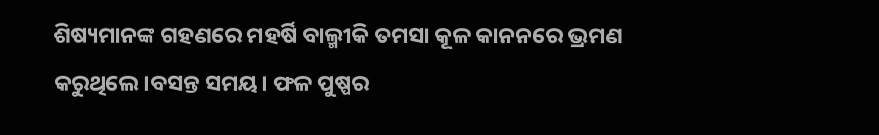ଶିଷ୍ୟମାନଙ୍କ ଗହଣରେ ମହର୍ଷି ବାଲ୍ମୀକି ତମସା କୂଳ କାନନରେ ଭ୍ରମଣ କରୁଥିଲେ।ବସନ୍ତ ସମୟ। ଫଳ ପୁଷ୍ପର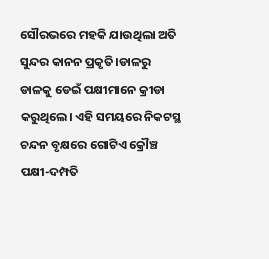ସୌରଭରେ ମହକି ଯାଉଥିଲା ଅତି ସୁନ୍ଦର କାନନ ପ୍ରକୃତି।ଡାଳରୁ ଡାଳକୁ ଡେଇଁ ପକ୍ଷୀମାନେ କ୍ରୀଡା କରୁଥିଲେ। ଏହି ସମୟରେ ନିକଟସ୍ଥ ଚନ୍ଦନ ବୃକ୍ଷରେ ଗୋଟିଏ କ୍ରୌଞ୍ଚ ପକ୍ଷୀ-ଦମ୍ପତି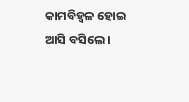କାମବିହ୍ବଳ ହୋଇ ଆସି ବସିଲେ।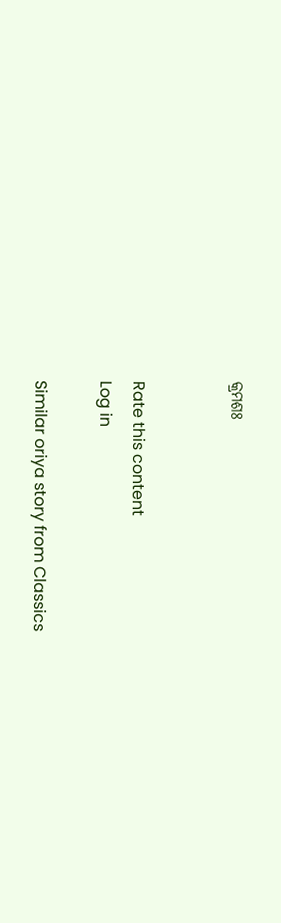କ୍ରମଶଃ


Rate this content
Log in

Similar oriya story from Classics